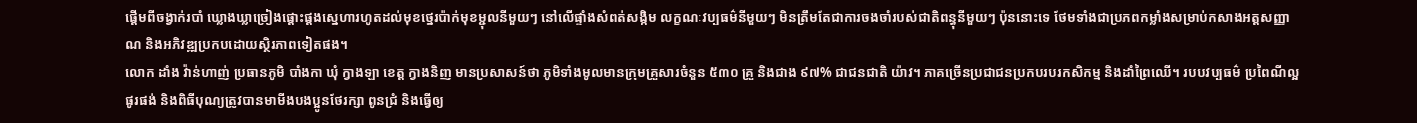ផ្តើមពីចង្វាក់របាំ ឃ្លោងឃ្លាច្រៀងផ្តោះផ្តងស្នេហារហូតដល់មុខថ្នេរប៉ាក់មុខម្ជុលនីមួយៗ នៅលើផ្ទាំងសំពត់សង្កិម លក្ខណៈវប្បធម៌នីមួយៗ មិនត្រឹមតែជាការចងចាំរបស់ជាតិពន្ធុនីមួយៗ ប៉ុននោះទេ ថែមទាំងជាប្រភពកម្លាំងសម្រាប់កសាងអត្តសញ្ញាណ និងអភិវឌ្ឍប្រកបដោយស្ថិរភាពទៀតផង។
លោក ដាំង វ៉ាន់ហាញ់ ប្រធានភូមិ បាំងកា ឃុំ ក្វាងឡា ខេត្ត ក្វាងនិញ មានប្រសាសន៍ថា ភូមិទាំងមូលមានក្រុមគ្រួសារចំនួន ៥៣០ គ្រួ និងជាង ៩៧% ជាជនជាតិ យ៉ាវ។ ភាគច្រើនប្រជាជនប្រកបរបរកសិកម្ម និងដាំព្រៃឈើ។ របបវប្បធម៌ ប្រពៃណីល្អផូរផង់ និងពិធីបុណ្យត្រូវបានមាមីងបងប្អូនថែរក្សា ពូនជ្រំ និងធ្វើឲ្យ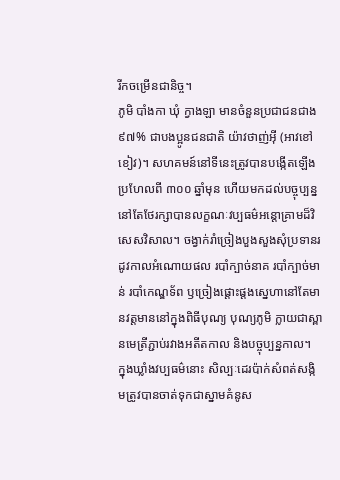រីកចម្រើនជានិច្ច។
ភូមិ បាំងកា ឃុំ ក្វាងឡា មានចំនួនប្រជាជនជាង ៩៧% ជាបងប្អូនជនជាតិ យ៉ាវថាញ់អ៊ី (អាវខៅខៀវ)។ សហគមន៍នៅទីនេះត្រូវបានបង្កើតឡើងប្រហែលពី ៣០០ ឆ្នាំមុន ហើយមកដល់បច្ចុប្បន្ននៅតែថែរក្សាបានលក្ខណៈវប្បធម៌អន្តោគ្រាមដ៏វិសេសវិសាល។ ចង្វាក់រាំច្រៀងបួងសួងសុំប្រទានរដូវកាលអំណោយផល របាំក្បាច់នាគ របាំក្បាច់មាន់ របាំកេណ្ឌទ័ព ឫច្រៀងផ្តោះផ្តងស្នេហានៅតែមានវត្តមាននៅក្នុងពិធីបុណ្យ បុណ្យភូមិ ក្លាយជាស្ពានមេត្រីភ្ជាប់រវាងអតីតកាល និងបច្ចុប្បន្នកាល។
ក្នុងឃ្លាំងវប្បធម៌នោះ សិល្បៈដេរប៉ាក់សំពត់សង្កិមត្រូវបានចាត់ទុកជាស្នាមគំនូស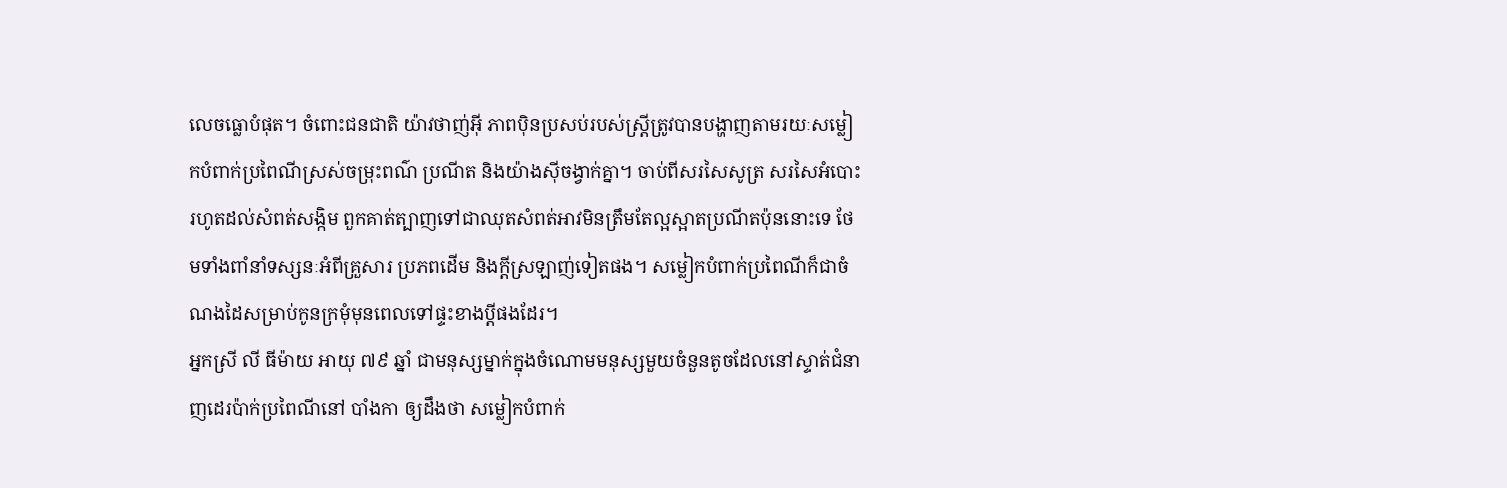លេចធ្លោបំផុត។ ចំពោះជនជាតិ យ៉ាវថាញ់អ៊ី ភាពប៉ិនប្រសប់របស់ស្ត្រីត្រូវបានបង្ហាញតាមរយៈសម្លៀកបំពាក់ប្រពៃណីស្រស់ចម្រុះពណ៌ ប្រណីត និងយ៉ាងស៊ីចង្វាក់គ្នា។ ចាប់ពីសរសៃសូត្រ សរសៃអំបោះរហូតដល់សំពត់សង្កិម ពួកគាត់ត្បាញទៅជាឈុតសំពត់អាវមិនត្រឹមតែល្អស្អាតប្រណីតប៉ុននោះទេ ថែមទាំងពាំនាំទស្សនៈអំពីគ្រួសារ ប្រភពដើម និងក្តីស្រឡាញ់ទៀតផង។ សម្លៀកបំពាក់ប្រពៃណីក៏ជាចំណងដៃសម្រាប់កូនក្រមុំមុនពេលទៅផ្ទះខាងប្តីផងដែរ។
អ្នកស្រី លី ធីម៉ាយ អាយុ ៧៩ ឆ្នាំ ជាមនុស្សម្នាក់ក្នុងចំណោមមនុស្សមួយចំនួនតូចដែលនៅស្ទាត់ជំនាញដេរប៉ាក់ប្រពៃណីនៅ បាំងកា ឲ្យដឹងថា សម្លៀកបំពាក់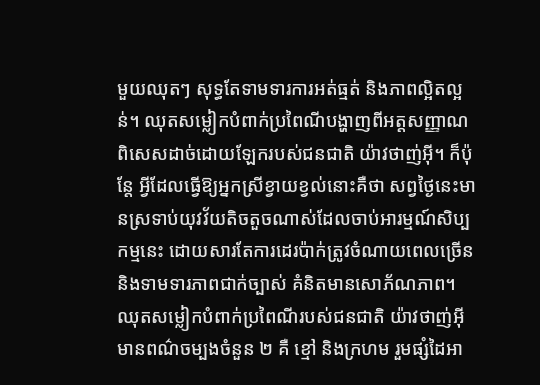មួយឈុតៗ សុទ្ធតែទាមទារការអត់ធ្មត់ និងភាពល្អិតល្អន់។ ឈុតសម្លៀកបំពាក់ប្រពៃណីបង្ហាញពីអត្តសញ្ញាណពិសេសដាច់ដោយឡែករបស់ជនជាតិ យ៉ាវថាញ់អ៊ី។ ក៏ប៉ុន្តែ អ្វីដែលធ្វើឱ្យអ្នកស្រីខ្វាយខ្វល់នោះគឺថា សព្វថ្ងៃនេះមានស្រទាប់យុវវ័យតិចតួចណាស់ដែលចាប់អារម្មណ៍សិប្បកម្មនេះ ដោយសារតែការដេរប៉ាក់ត្រូវចំណាយពេលច្រើន និងទាមទារភាពជាក់ច្បាស់ គំនិតមានសោភ័ណភាព។ ឈុតសម្លៀកបំពាក់ប្រពៃណីរបស់ជនជាតិ យ៉ាវថាញ់អ៊ី មានពណ៌ចម្បងចំនួន ២ គឺ ខ្មៅ និងក្រហម រួមផ្សំដៃអា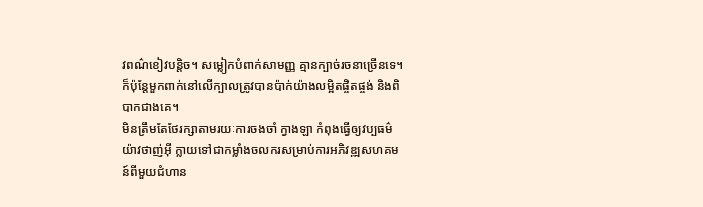វពណ៌ខៀវបន្តិច។ សម្លៀកបំពាក់សាមញ្ញ គ្មានក្បាច់រចនាច្រើនទេ។ ក៏ប៉ុន្តែមួកពាក់នៅលើក្បាលត្រូវបានប៉ាក់យ៉ាងលម្អិតផ្ចិតផ្ចង់ និងពិបាកជាងគេ។
មិនត្រឹមតែថែរក្សាតាមរយៈការចងចាំ ក្វាងឡា កំពុងធ្វើឲ្យវប្បធម៌ យ៉ាវថាញ់អ៊ី ក្លាយទៅជាកម្លាំងចលករសម្រាប់ការអភិវឌ្ឍសហគមន៍ពីមួយជំហាន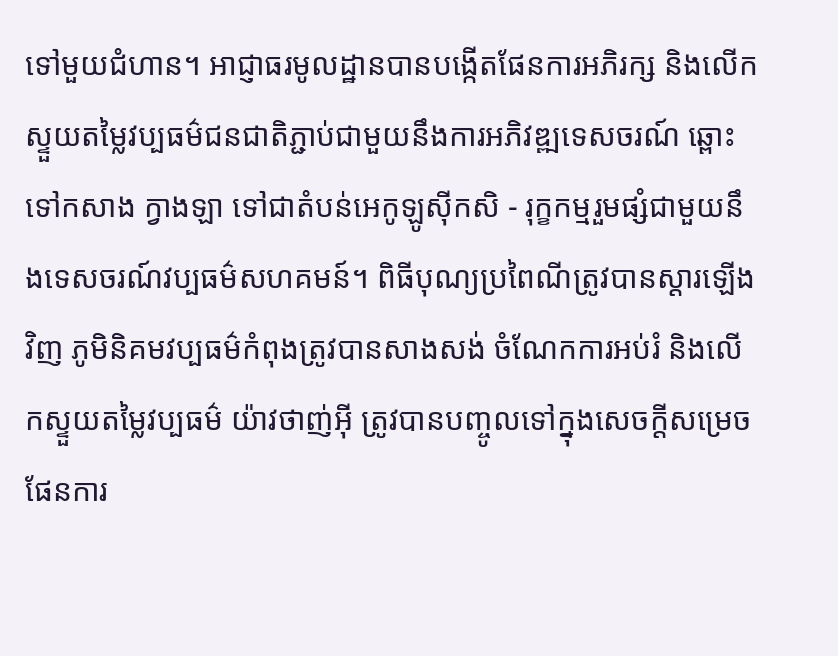ទៅមួយជំហាន។ អាជ្ញាធរមូលដ្ឋានបានបង្កើតផែនការអភិរក្ស និងលើកស្ទួយតម្លៃវប្បធម៌ជនជាតិភ្ជាប់ជាមួយនឹងការអភិវឌ្ឍទេសចរណ៍ ឆ្ពោះទៅកសាង ក្វាងឡា ទៅជាតំបន់អេកូឡូស៊ីកសិ - រុក្ខកម្មរួមផ្សំជាមួយនឹងទេសចរណ៍វប្បធម៌សហគមន៍។ ពិធីបុណ្យប្រពៃណីត្រូវបានស្តារឡើងវិញ ភូមិនិគមវប្បធម៌កំពុងត្រូវបានសាងសង់ ចំណែកការអប់រំ និងលើកស្ទួយតម្លៃវប្បធម៌ យ៉ាវថាញ់អ៊ី ត្រូវបានបញ្ចូលទៅក្នុងសេចក្តីសម្រេច ផែនការ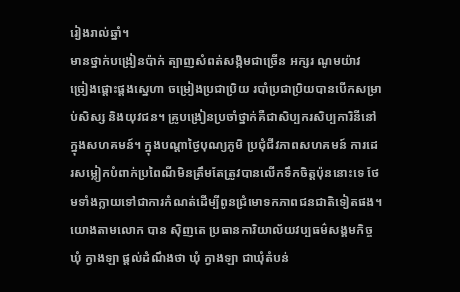រៀងរាល់ឆ្នាំ។
មានថ្នាក់បង្រៀនប៉ាក់ ត្បាញសំពត់សង្កិមជាច្រើន អក្សរ ណូមយ៉ាវ ច្រៀងផ្តោះផ្តងស្នេហា ចម្រៀងប្រជាប្រិយ របាំប្រជាប្រិយបានបើកសម្រាប់សិស្ស និងយុវជន។ គ្រូបង្រៀនប្រចាំថ្នាក់គឺជាសិប្បករសិប្បការិនីនៅក្នុងសហគមន៍។ ក្នុងបណ្តាថ្ងៃបុណ្យភូមិ ប្រជុំជីវភាពសហគមន៍ ការដេរសម្លៀកបំពាក់ប្រពៃណីមិនត្រឹមតែត្រូវបានលើកទឹកចិត្តប៉ុននោះទេ ថែមទាំងក្លាយទៅជាការកំណត់ដើម្បីពូនជ្រំមោទកភាពជនជាតិទៀតផង។
យោងតាមលោក បាន ស៊ិញតេ ប្រធានការិយាល័យវប្បធម៌សង្គមកិច្ចឃុំ ក្វាងឡា ផ្តល់ដំណឹងថា ឃុំ ក្វាងឡា ជាឃុំតំបន់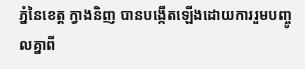ភ្នំនៃខេត្ត ក្វាងនិញ បានបង្កើតឡើងដោយការរួមបញ្ចូលគ្នាពី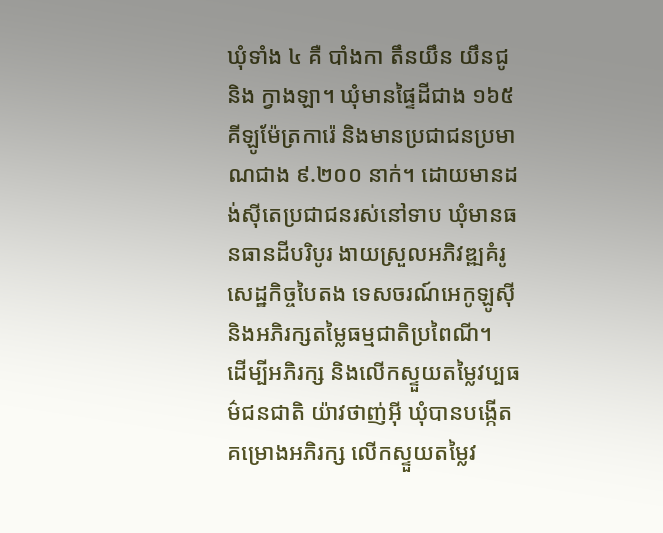ឃុំទាំង ៤ គឺ បាំងកា តឹនយឹន យឹនជូ និង ក្វាងឡា។ ឃុំមានផ្ទៃដីជាង ១៦៥ គីឡូម៉ែត្រការ៉េ និងមានប្រជាជនប្រមាណជាង ៩.២០០ នាក់។ ដោយមានដង់ស៊ីតេប្រជាជនរស់នៅទាប ឃុំមានធនធានដីបរិបូរ ងាយស្រួលអភិវឌ្ឍគំរូសេដ្ឋកិច្ចបៃតង ទេសចរណ៍អេកូឡូស៊ី និងអភិរក្សតម្លៃធម្មជាតិប្រពៃណី។
ដើម្បីអភិរក្ស និងលើកស្ទួយតម្លៃវប្បធម៌ជនជាតិ យ៉ាវថាញ់អ៊ី ឃុំបានបង្កើតគម្រោងអភិរក្ស លើកស្ទួយតម្លៃវ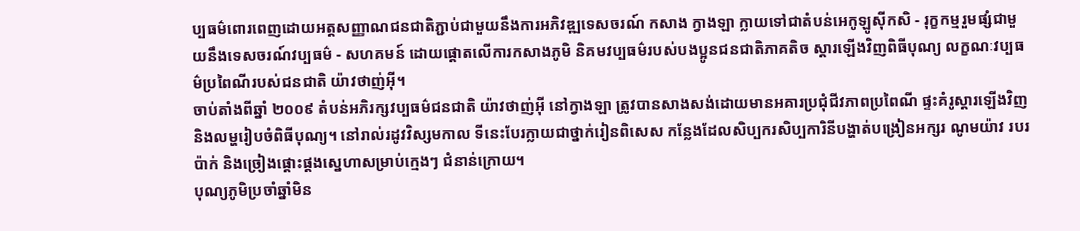ប្បធម៌ពោរពេញដោយអត្តសញ្ញាណជនជាតិភ្ជាប់ជាមួយនឹងការអភិវឌ្ឍទេសចរណ៍ កសាង ក្វាងឡា ក្លាយទៅជាតំបន់អេកូឡូស៊ីកសិ - រុក្ខកម្មរួមផ្សំជាមួយនឹងទេសចរណ៍វប្បធម៌ - សហគមន៍ ដោយផ្តោតលើការកសាងភូមិ និគមវប្បធម៌របស់បងប្អូនជនជាតិភាគតិច ស្តារឡើងវិញពិធីបុណ្យ លក្ខណៈវប្បធម៌ប្រពៃណីរបស់ជនជាតិ យ៉ាវថាញ់អ៊ី។
ចាប់តាំងពីឆ្នាំ ២០០៩ តំបន់អភិរក្សវប្បធម៌ជនជាតិ យ៉ាវថាញ់អ៊ី នៅក្វាងឡា ត្រូវបានសាងសង់ដោយមានអគារប្រជុំជីវភាពប្រពៃណី ផ្ទះគំរូស្តារឡើងវិញ និងលម្ហរៀបចំពិធីបុណ្យ។ នៅរាល់រដូវវិស្សមកាល ទីនេះបែរក្លាយជាថ្នាក់រៀនពិសេស កន្លែងដែលសិប្បករសិប្បការិនីបង្ហាត់បង្រៀនអក្សរ ណូមយ៉ាវ របរប៉ាក់ និងច្រៀងផ្តោះផ្តងស្នេហាសម្រាប់ក្មេងៗ ជំនាន់ក្រោយ។
បុណ្យភូមិប្រចាំឆ្នាំមិន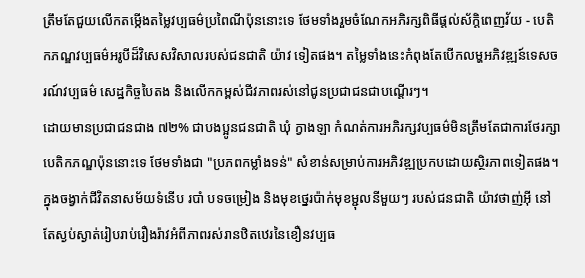ត្រឹមតែជួយលើកតម្កើងតម្លៃវប្បធម៌ប្រពៃណីប៉ុននោះទេ ថែមទាំងរួមចំណែកអភិរក្សពិធីផ្តល់ស័ក្តិពេញវ័យ - បេតិកភណ្ឌវប្បធម៌អរូបីដ៏វិសេសវិសាលរបស់ជនជាតិ យ៉ាវ ទៀតផង។ តម្លៃទាំងនេះកំពុងតែបើកលម្ហអភិវឌ្ឍន៍ទេសចរណ៍វប្បធម៌ សេដ្ឋកិច្ចបៃតង និងលើកកម្ពស់ជីវភាពរស់នៅជូនប្រជាជនជាបណ្តើរៗ។
ដោយមានប្រជាជនជាង ៧២% ជាបងប្អូនជនជាតិ ឃុំ ក្វាងឡា កំណត់ការអភិរក្សវប្បធម៌មិនត្រឹមតែជាការថែរក្សាបេតិកភណ្ឌប៉ុននោះទេ ថែមទាំងជា "ប្រភពកម្លាំងទន់" សំខាន់សម្រាប់ការអភិវឌ្ឍប្រកបដោយស្ថិរភាពទៀតផង។ ក្នុងចង្វាក់ជីវិតនាសម័យទំនើប របាំ បទចម្រៀង និងមុខថ្នេរប៉ាក់មុខម្ជុលនីមួយៗ របស់ជនជាតិ យ៉ាវថាញ់អ៊ី នៅតែស្ងប់ស្ងាត់រៀបរាប់រឿងរ៉ាវអំពីភាពរស់រានឋិតឋេរនៃខឿនវប្បធ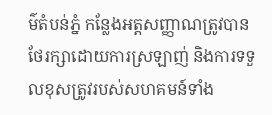ម៌តំបន់ភ្នំ កន្លែងអត្តសញ្ញាណត្រូវបានថែរក្សាដោយការស្រឡាញ់ និងការទទួលខុសត្រូវរបស់សហគមន៍ទាំង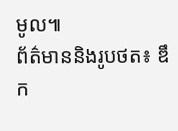មូល៕
ព័ត៌មាននិងរូបថត៖ ឌឹក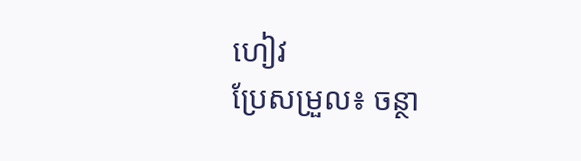ហៀវ
ប្រែសម្រួល៖ ចន្ថា